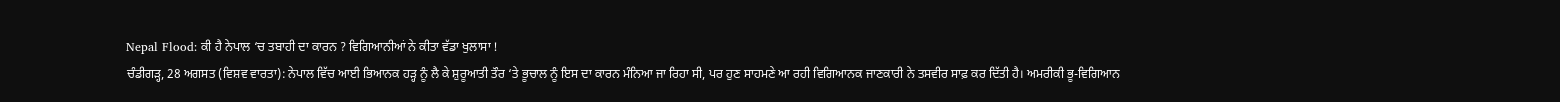Nepal Flood: ਕੀ ਹੈ ਨੇਪਾਲ ‘ਚ ਤਬਾਹੀ ਦਾ ਕਾਰਨ ? ਵਿਗਿਆਨੀਆਂ ਨੇ ਕੀਤਾ ਵੱਡਾ ਖੁਲਾਸਾ !
ਚੰਡੀਗੜ੍ਹ, 28 ਅਗਸਤ (ਵਿਸ਼ਵ ਵਾਰਤਾ): ਨੇਪਾਲ ਵਿੱਚ ਆਈ ਭਿਆਨਕ ਹੜ੍ਹ ਨੂੰ ਲੈ ਕੇ ਸ਼ੁਰੂਆਤੀ ਤੌਰ ‘ਤੇ ਭੂਚਾਲ ਨੂੰ ਇਸ ਦਾ ਕਾਰਨ ਮੰਨਿਆ ਜਾ ਰਿਹਾ ਸੀ, ਪਰ ਹੁਣ ਸਾਹਮਣੇ ਆ ਰਹੀ ਵਿਗਿਆਨਕ ਜਾਣਕਾਰੀ ਨੇ ਤਸਵੀਰ ਸਾਫ਼ ਕਰ ਦਿੱਤੀ ਹੈ। ਅਮਰੀਕੀ ਭੂ-ਵਿਗਿਆਨ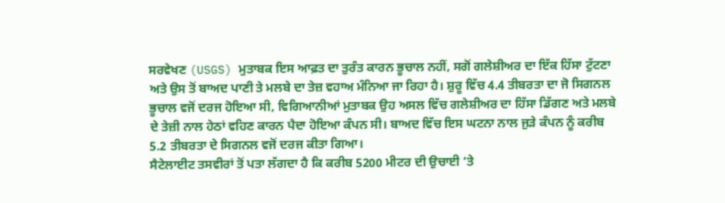ਸਰਵੇਖਣ (USGS) ਮੁਤਾਬਕ ਇਸ ਆਫ਼ਤ ਦਾ ਤੁਰੰਤ ਕਾਰਨ ਭੂਚਾਲ ਨਹੀਂ, ਸਗੋਂ ਗਲੇਸ਼ੀਅਰ ਦਾ ਇੱਕ ਹਿੱਸਾ ਟੁੱਟਣਾ ਅਤੇ ਉਸ ਤੋਂ ਬਾਅਦ ਪਾਣੀ ਤੇ ਮਲਬੇ ਦਾ ਤੇਜ਼ ਵਹਾਅ ਮੰਨਿਆ ਜਾ ਰਿਹਾ ਹੈ। ਸ਼ੁਰੂ ਵਿੱਚ 4.4 ਤੀਬਰਤਾ ਦਾ ਜੋ ਸਿਗਨਲ ਭੂਚਾਲ ਵਜੋਂ ਦਰਜ ਹੋਇਆ ਸੀ, ਵਿਗਿਆਨੀਆਂ ਮੁਤਾਬਕ ਉਹ ਅਸਲ ਵਿੱਚ ਗਲੇਸ਼ੀਅਰ ਦਾ ਹਿੱਸਾ ਡਿੱਗਣ ਅਤੇ ਮਲਬੇ ਦੇ ਤੇਜ਼ੀ ਨਾਲ ਹੇਠਾਂ ਵਹਿਣ ਕਾਰਨ ਪੈਦਾ ਹੋਇਆ ਕੰਪਨ ਸੀ। ਬਾਅਦ ਵਿੱਚ ਇਸ ਘਟਨਾ ਨਾਲ ਜੁੜੇ ਕੰਪਨ ਨੂੰ ਕਰੀਬ 5.2 ਤੀਬਰਤਾ ਦੇ ਸਿਗਨਲ ਵਜੋਂ ਦਰਜ ਕੀਤਾ ਗਿਆ।
ਸੈਟੇਲਾਈਟ ਤਸਵੀਰਾਂ ਤੋਂ ਪਤਾ ਲੱਗਦਾ ਹੈ ਕਿ ਕਰੀਬ 5200 ਮੀਟਰ ਦੀ ਉਚਾਈ ‘ਤੇ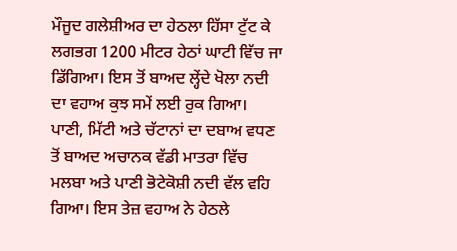ਮੌਜੂਦ ਗਲੇਸ਼ੀਅਰ ਦਾ ਹੇਠਲਾ ਹਿੱਸਾ ਟੁੱਟ ਕੇ ਲਗਭਗ 1200 ਮੀਟਰ ਹੇਠਾਂ ਘਾਟੀ ਵਿੱਚ ਜਾ ਡਿੱਗਿਆ। ਇਸ ਤੋਂ ਬਾਅਦ ਲ੍ਹੇਂਦੇ ਖੋਲਾ ਨਦੀ ਦਾ ਵਹਾਅ ਕੁਝ ਸਮੇਂ ਲਈ ਰੁਕ ਗਿਆ। ਪਾਣੀ, ਮਿੱਟੀ ਅਤੇ ਚੱਟਾਨਾਂ ਦਾ ਦਬਾਅ ਵਧਣ ਤੋਂ ਬਾਅਦ ਅਚਾਨਕ ਵੱਡੀ ਮਾਤਰਾ ਵਿੱਚ ਮਲਬਾ ਅਤੇ ਪਾਣੀ ਭੋਟੇਕੋਸ਼ੀ ਨਦੀ ਵੱਲ ਵਹਿ ਗਿਆ। ਇਸ ਤੇਜ਼ ਵਹਾਅ ਨੇ ਹੇਠਲੇ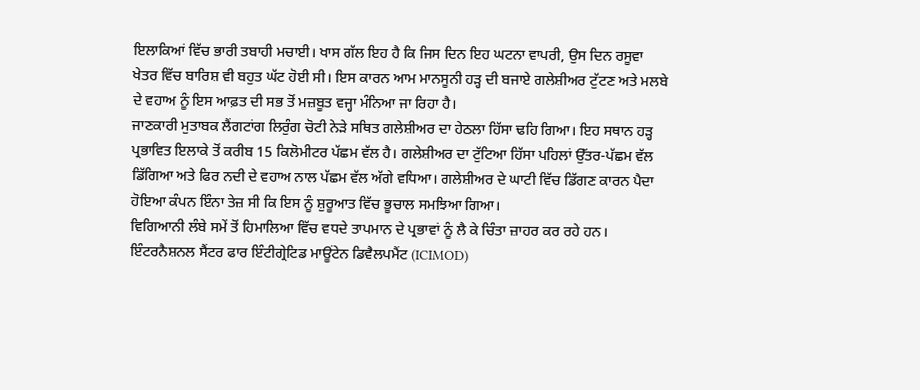ਇਲਾਕਿਆਂ ਵਿੱਚ ਭਾਰੀ ਤਬਾਹੀ ਮਚਾਈ। ਖਾਸ ਗੱਲ ਇਹ ਹੈ ਕਿ ਜਿਸ ਦਿਨ ਇਹ ਘਟਨਾ ਵਾਪਰੀ, ਉਸ ਦਿਨ ਰਸੂਵਾ ਖੇਤਰ ਵਿੱਚ ਬਾਰਿਸ਼ ਵੀ ਬਹੁਤ ਘੱਟ ਹੋਈ ਸੀ। ਇਸ ਕਾਰਨ ਆਮ ਮਾਨਸੂਨੀ ਹੜ੍ਹ ਦੀ ਬਜਾਏ ਗਲੇਸ਼ੀਅਰ ਟੁੱਟਣ ਅਤੇ ਮਲਬੇ ਦੇ ਵਹਾਅ ਨੂੰ ਇਸ ਆਫ਼ਤ ਦੀ ਸਭ ਤੋਂ ਮਜ਼ਬੂਤ ਵਜ੍ਹਾ ਮੰਨਿਆ ਜਾ ਰਿਹਾ ਹੈ।
ਜਾਣਕਾਰੀ ਮੁਤਾਬਕ ਲੈਂਗਟਾਂਗ ਲਿਰੁੰਗ ਚੋਟੀ ਨੇੜੇ ਸਥਿਤ ਗਲੇਸ਼ੀਅਰ ਦਾ ਹੇਠਲਾ ਹਿੱਸਾ ਢਹਿ ਗਿਆ। ਇਹ ਸਥਾਨ ਹੜ੍ਹ ਪ੍ਰਭਾਵਿਤ ਇਲਾਕੇ ਤੋਂ ਕਰੀਬ 15 ਕਿਲੋਮੀਟਰ ਪੱਛਮ ਵੱਲ ਹੈ। ਗਲੇਸ਼ੀਅਰ ਦਾ ਟੁੱਟਿਆ ਹਿੱਸਾ ਪਹਿਲਾਂ ਉੱਤਰ-ਪੱਛਮ ਵੱਲ ਡਿੱਗਿਆ ਅਤੇ ਫਿਰ ਨਦੀ ਦੇ ਵਹਾਅ ਨਾਲ ਪੱਛਮ ਵੱਲ ਅੱਗੇ ਵਧਿਆ। ਗਲੇਸ਼ੀਅਰ ਦੇ ਘਾਟੀ ਵਿੱਚ ਡਿੱਗਣ ਕਾਰਨ ਪੈਦਾ ਹੋਇਆ ਕੰਪਨ ਇੰਨਾ ਤੇਜ਼ ਸੀ ਕਿ ਇਸ ਨੂੰ ਸ਼ੁਰੂਆਤ ਵਿੱਚ ਭੂਚਾਲ ਸਮਝਿਆ ਗਿਆ।
ਵਿਗਿਆਨੀ ਲੰਬੇ ਸਮੇਂ ਤੋਂ ਹਿਮਾਲਿਆ ਵਿੱਚ ਵਧਦੇ ਤਾਪਮਾਨ ਦੇ ਪ੍ਰਭਾਵਾਂ ਨੂੰ ਲੈ ਕੇ ਚਿੰਤਾ ਜ਼ਾਹਰ ਕਰ ਰਹੇ ਹਨ। ਇੰਟਰਨੈਸ਼ਨਲ ਸੈਂਟਰ ਫਾਰ ਇੰਟੀਗ੍ਰੇਟਿਡ ਮਾਊਂਟੇਨ ਡਿਵੈਲਪਮੈਂਟ (ICIMOD)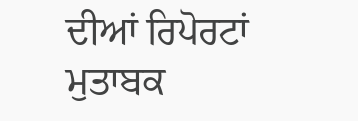ਦੀਆਂ ਰਿਪੋਰਟਾਂ ਮੁਤਾਬਕ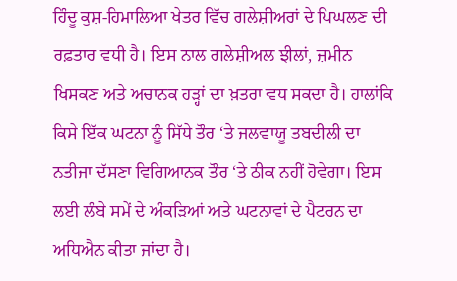ਹਿੰਦੂ ਕੁਸ਼-ਹਿਮਾਲਿਆ ਖੇਤਰ ਵਿੱਚ ਗਲੇਸ਼ੀਅਰਾਂ ਦੇ ਪਿਘਲਣ ਦੀ ਰਫ਼ਤਾਰ ਵਧੀ ਹੈ। ਇਸ ਨਾਲ ਗਲੇਸ਼ੀਅਲ ਝੀਲਾਂ, ਜ਼ਮੀਨ ਖਿਸਕਣ ਅਤੇ ਅਚਾਨਕ ਹੜ੍ਹਾਂ ਦਾ ਖ਼ਤਰਾ ਵਧ ਸਕਦਾ ਹੈ। ਹਾਲਾਂਕਿ ਕਿਸੇ ਇੱਕ ਘਟਨਾ ਨੂੰ ਸਿੱਧੇ ਤੌਰ ‘ਤੇ ਜਲਵਾਯੂ ਤਬਦੀਲੀ ਦਾ ਨਤੀਜਾ ਦੱਸਣਾ ਵਿਗਿਆਨਕ ਤੌਰ ‘ਤੇ ਠੀਕ ਨਹੀਂ ਹੋਵੇਗਾ। ਇਸ ਲਈ ਲੰਬੇ ਸਮੇਂ ਦੇ ਅੰਕੜਿਆਂ ਅਤੇ ਘਟਨਾਵਾਂ ਦੇ ਪੈਟਰਨ ਦਾ ਅਧਿਐਨ ਕੀਤਾ ਜਾਂਦਾ ਹੈ।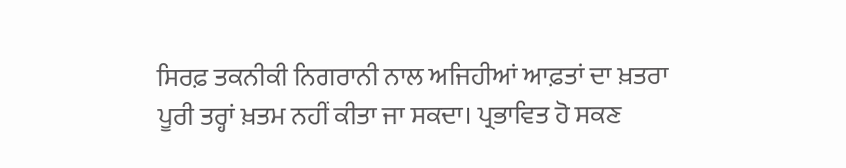ਸਿਰਫ਼ ਤਕਨੀਕੀ ਨਿਗਰਾਨੀ ਨਾਲ ਅਜਿਹੀਆਂ ਆਫ਼ਤਾਂ ਦਾ ਖ਼ਤਰਾ ਪੂਰੀ ਤਰ੍ਹਾਂ ਖ਼ਤਮ ਨਹੀਂ ਕੀਤਾ ਜਾ ਸਕਦਾ। ਪ੍ਰਭਾਵਿਤ ਹੋ ਸਕਣ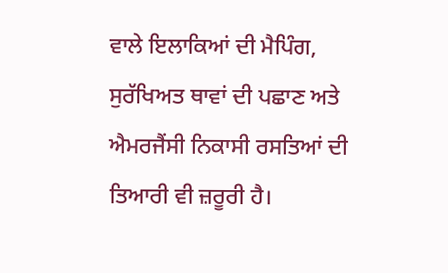ਵਾਲੇ ਇਲਾਕਿਆਂ ਦੀ ਮੈਪਿੰਗ, ਸੁਰੱਖਿਅਤ ਥਾਵਾਂ ਦੀ ਪਛਾਣ ਅਤੇ ਐਮਰਜੈਂਸੀ ਨਿਕਾਸੀ ਰਸਤਿਆਂ ਦੀ ਤਿਆਰੀ ਵੀ ਜ਼ਰੂਰੀ ਹੈ।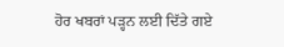ਹੋਰ ਖਬਰਾਂ ਪੜ੍ਹਨ ਲਈ ਦਿੱਤੇ ਗਏ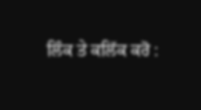ਲਿੰਕ ਤੇ ਕਲਿੱਕ ਕਰੋ :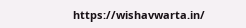https://wishavwarta.in/